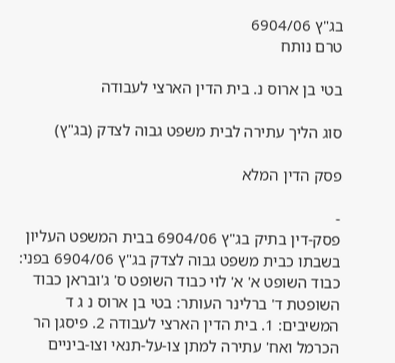בג"ץ 6904/06
טרם נותח

בטי בן ארוס נ. בית הדין הארצי לעבודה

סוג הליך עתירה לבית משפט גבוה לצדק (בג"ץ)

פסק הדין המלא

-
פסק-דין בתיק בג"ץ 6904/06 בבית המשפט העליון בשבתו כבית משפט גבוה לצדק בג"ץ 6904/06 בפני: כבוד השופט א' א' לוי כבוד השופט ס' ג'ובראן כבוד השופטת ד' ברלינר העותר: בטי בן ארוס נ ג ד המשיבים: 1. בית הדין הארצי לעבודה 2. פיסגן הר הכרמל ואח' עתירה למתן צו-על-תנאי וצו-ביניים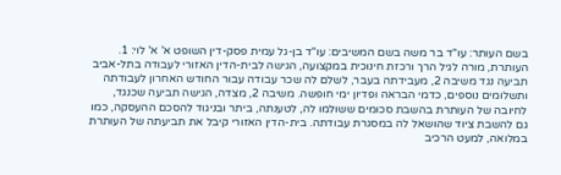בשם העותר: עו"ד בר משה בשם המשיבים: עו"ד בן-גל עמית פסק-דין השופט א' א' לוי: 1. העותרת, מורה לגיל הרך ורכזת חינוכית במקצועה, הגישה לבית-הדין האזורי לעבודה בתל-אביב תביעה נגד משיבה 2, מעבידתה בעבר, לשלם לה שכר עבודה עבור החודש האחרון לעבודתה ותשלומים נוספים, כדמי הבראה ופדיון ימי חופשה. משיבה 2, מצדה, הגישה תביעה שכנגד, לחיובה של העותרת בהשבת סכומים ששולמו לה, לטענתה, ביתר ובניגוד להסכם ההעסקה, כמו גם להשבת ציוד שהושאל לה במסגרת עבודתה. בית-הדין האזורי קיבל את תביעתה של העותרת במלואה, למעט הרכיב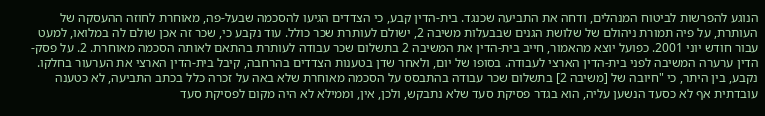הנוגע להפרשות לביטוח המנהלים, ודחה את התביעה שכנגד. בית-הדין קבע, כי הצדדים הגיעו להסכמה שבעל-פה, מאוחרת לחוזה ההעסקה של העותרת, על פיה תמורת ניהולם של שלושת הגנים שבבעלות משיבה 2, ישולם לעותרת שכר כולל. עוד נקבע כי, שכר זה אכן שולם לה במלואו, למעט עבור חודש יוני 2001. כפועל יוצא מהאמור, חייב בית-הדין את המשיבה 2 בתשלום שכר עבודה לעותרת בהתאם לאותה הסכמה מאוחרת. 2. על פסק-הדין ערערה המשיבה לפני בית-הדין הארצי לעבודה. בסופו של יום, ולאחר שדן בטענות הצדדים בהרחבה, קיבל בית-הדין הארצי את הערעור בחלקו. נקבע, בין היתר, כי "חיובה של [משיבה 2] בתשלום שכר עבודה בהתבסס על הסכמה מאוחרת שלא באה על זכרה כלל בכתב התביעה, לא כטענה עובדתית אף לא כסעד הנשען עליה, הוא בגדר פסיקת סעד שלא נתבקש, ולכן, אין, וממילא לא היה מקום לפסיקת סעד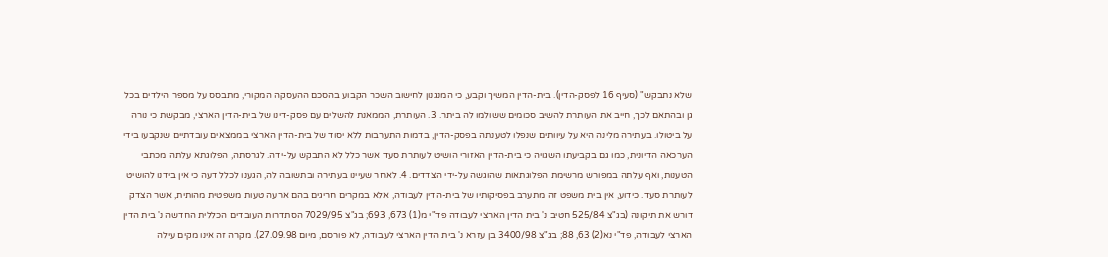שלא נתבקש" (סעיף 16 לפסק-הדין). בית-הדין המשיך וקבע, כי המנגנון לחישוב השכר הקבוע בהסכם ההעסקה המקורי, מתבסס על מספר הילדים בכל גן ובהתאם לכך, חייב את העותרת להשיב סכומים ששולמו לה ביתר. 3. העותרת, הממאנת להשלים עם פסק-דינו של בית-הדין הארצי, מבקשת כי נורה על ביטולו. בעתירה מלינה היא על עיוותים שנפלו לטענתה בפסק-הדין, בדמות התערבות ללא יסוד של בית-הדין הארצי בממצאים עובדתיים שנקבעו בידי הערכאה הדיונית, כמו גם בקביעתו השגויה כי בית-הדין האזורי הושיט לעותרת סעד אשר כלל לא התבקש על-ידה. לגרסתה, הפלוגתא עלתה מכתבי הטענות, ואף עלתה במפורש מרשימת הפלוגתאות שהוגשה על-ידי הצדדים. 4. לאחר שעיינו בעתירה ובתשובה לה, הגענו לכלל דעה כי אין בידנו להושיט לעותרת סעד. כידוע, אין בית משפט זה מתערב בפסיקותיו של בית-הדין לעבודה, אלא במקרים חריגים בהם ארעה טעות משפטית מהותית, אשר הצדק דורש את תיקונה (בג"צ 525/84 חטיב נ' בית הדין הארצי לעבודה פד"י מ(1) 673, 693; בג"צ 7029/95 הסתדרות העובדים הכללית החדשה נ' בית הדין הארצי לעבודה, פד"י נא(2) 63, 88; בג"צ 3400/98 בן עזרא נ' בית הדין הארצי לעבודה, לא פורסם, מיום 27.09.98). מקרה זה אינו מקים עילה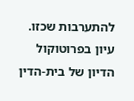להתערבות שכזו. עיון בפרוטוקול הדיון של בית-הדין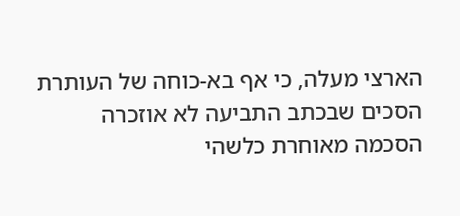הארצי מעלה, כי אף בא-כוחה של העותרת הסכים שבכתב התביעה לא אוזכרה הסכמה מאוחרת כלשהי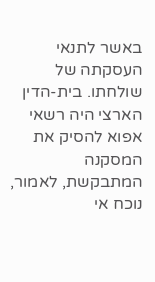באשר לתנאי העסקתה של שולחתו. בית-הדין הארצי היה רשאי אפוא להסיק את המסקנה המתבקשת, לאמור, נוכח אי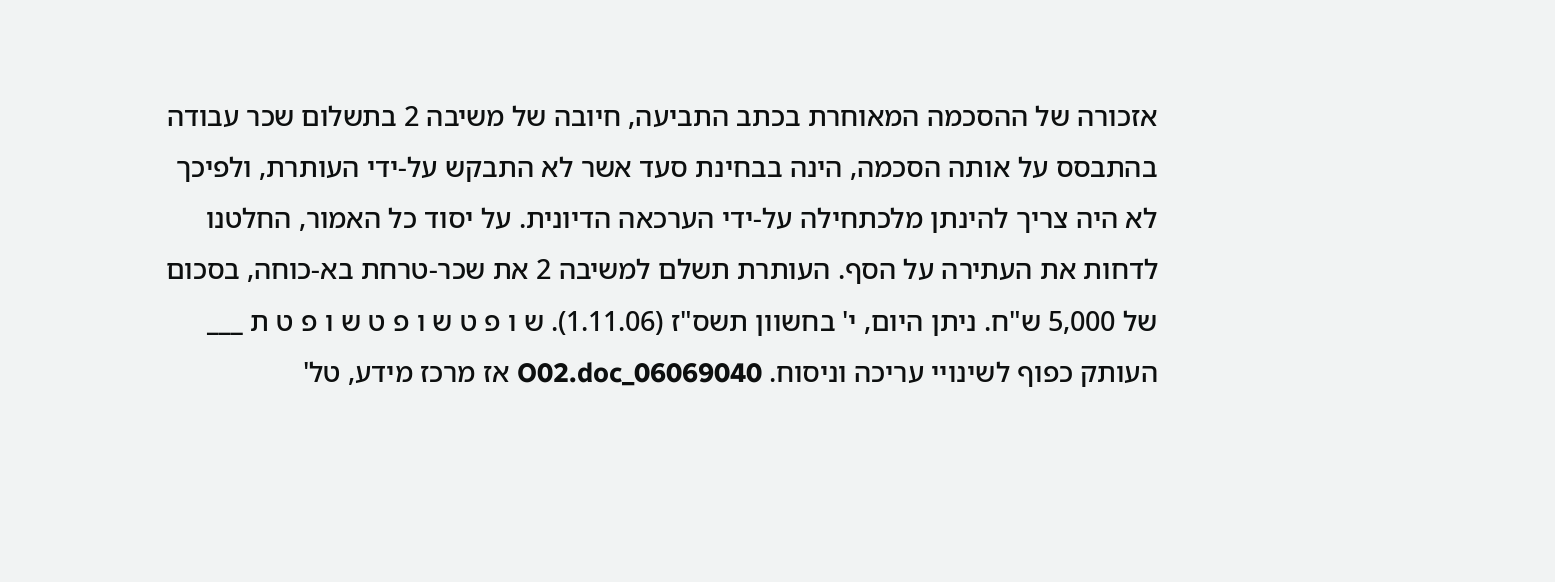אזכורה של ההסכמה המאוחרת בכתב התביעה, חיובה של משיבה 2 בתשלום שכר עבודה בהתבסס על אותה הסכמה, הינה בבחינת סעד אשר לא התבקש על-ידי העותרת, ולפיכך לא היה צריך להינתן מלכתחילה על-ידי הערכאה הדיונית. על יסוד כל האמור, החלטנו לדחות את העתירה על הסף. העותרת תשלם למשיבה 2 את שכר-טרחת בא-כוחה, בסכום של 5,000 ש"ח. ניתן היום, י' בחשוון תשס"ז (1.11.06). ש ו פ ט ש ו פ ט ש ו פ ט ת ___ העותק כפוף לשינויי עריכה וניסוח. 06069040_O02.doc אז מרכז מידע, טל'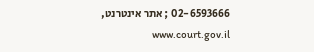02-6593666 ; אתר אינטרנט, www.court.gov.il